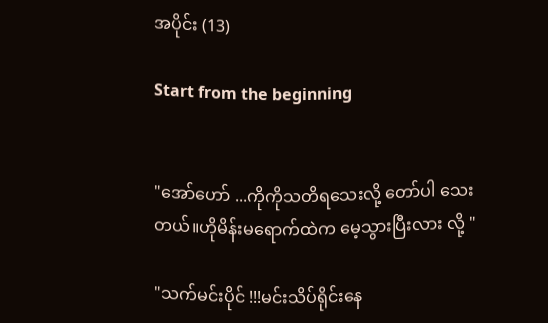အပိုင်း (13)

Start from the beginning


"အော်ဟော် ...ကိုကိုသတိရသေးလို့ တော်ပါ သေးတယ်။ဟိုမိန်းမရောက်ထဲက မေ့သွားပြီးလား လို့ "

"သက်မင်းပိုင် !!!မင်းသိပ်ရိုင်းနေ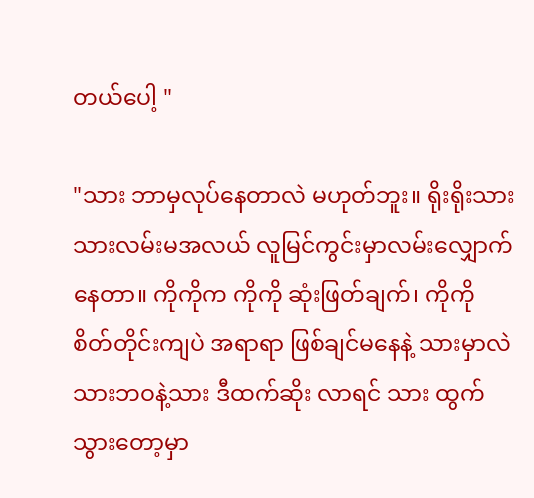တယ်ပေါ့ "

"သား ဘာမှလုပ်နေတာလဲ မဟုတ်ဘူး။ ရိုးရိုးသားသားလမ်းမအလယ် လူမြင်ကွင်းမှာလမ်းလျှောက်နေတာ။ ကိုကိုက ကိုကို ဆုံးဖြတ်ချက်၊ ကိုကို စိတ်တိုင်းကျပဲ အရာရာ ဖြစ်ချင်မနေနဲ့ သားမှာလဲ သားဘဝနဲ့သား ဒီထက်ဆိုး လာရင် သား ထွက်သွားတော့မှာ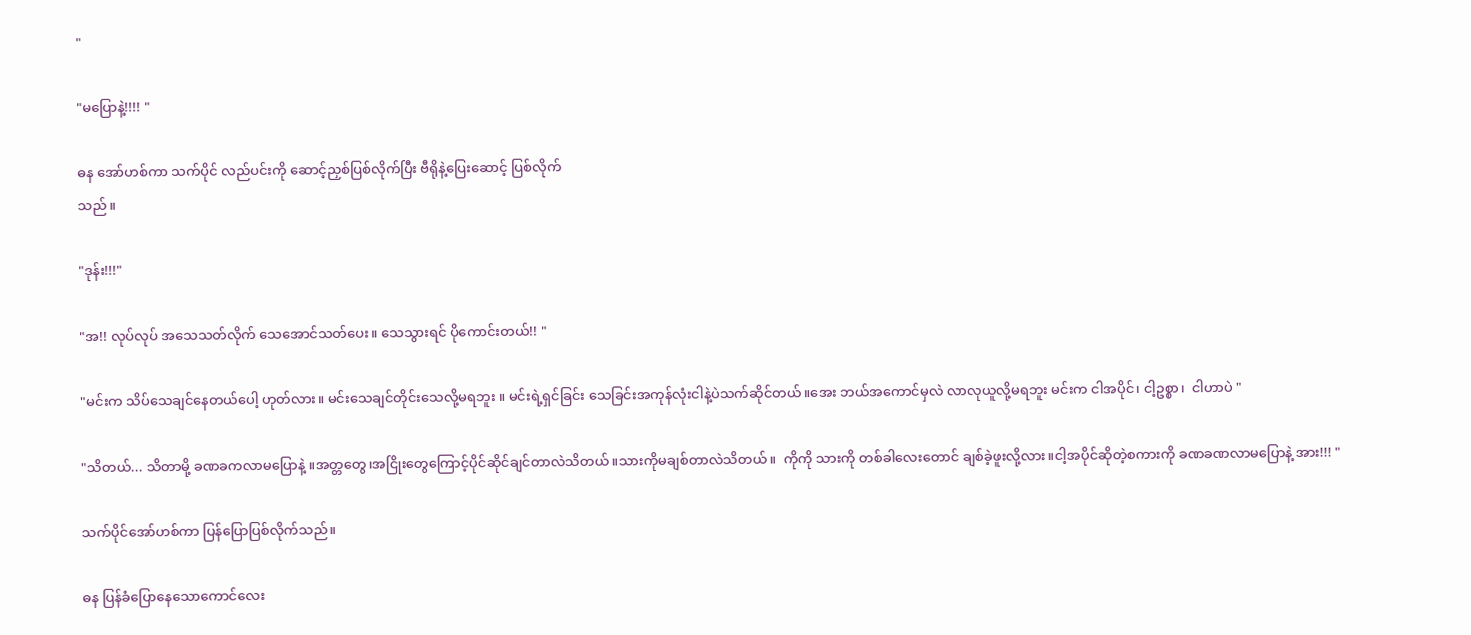"

"မပြောနဲ့!!!! "

ဓန အော်ဟစ်ကာ သက်ပိုင် လည်ပင်းကို ဆောင့်ညှစ်ပြစ်လိုက်ပြီး ဗီရိုနဲ့ပြေးဆောင့် ပြစ်လိုက်
သည် ။

"ဒုန်း!!!"

"အ!! လုပ်လုပ် အသေသတ်လိုက် သေအောင်သတ်ပေး။ သေသွားရင် ပိုကောင်းတယ်!! "

"မင်းက သိပ်သေချင်နေတယ်ပေါ့ ဟုတ်လား။ မင်းသေချင်တိုင်းသေလို့မရဘူး ။ မင်းရဲ့ရှင်ခြင်း သေခြင်းအကုန်လုံးငါနဲ့ပဲသက်ဆိုင်တယ်။အေး ဘယ်အကောင်မှလဲ လာလုယူလို့မရဘူး မင်းက ငါအပိုင်၊ ငါ့ဥစ္စာ၊  ငါဟာပဲ "

"သိတယ်... သိတာမို့ ခဏခကလာမပြောနဲ့ ။အတ္တတွေ၊အငြိုးတွေကြောင့်ပိုင်ဆိုင်ချင်တာလဲသိတယ်။သားကိုမချစ်တာလဲသိတယ်။  ကိုကို သားကို တစ်ခါလေးတောင် ချစ်ခဲ့ဖူးလို့လား။ငါ့အပိုင်ဆိုတဲ့စကားကို ခဏခဏလာမပြောနဲ့ အား!!! "

သက်ပိုင်အော်ဟစ်ကာ ပြန်ပြောပြစ်လိုက်သည်။

ဓန ပြန်ခံပြောနေသောကောင်လေး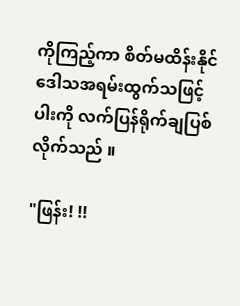ကိုကြည့်ကာ စိတ်မထိန်းနိုင်ဒေါသအရမ်းထွက်သဖြင့် ပါးကို လက်ပြန်ရိုက်ချပြစ်လိုက်သည် ။

"ဖြန်း! !!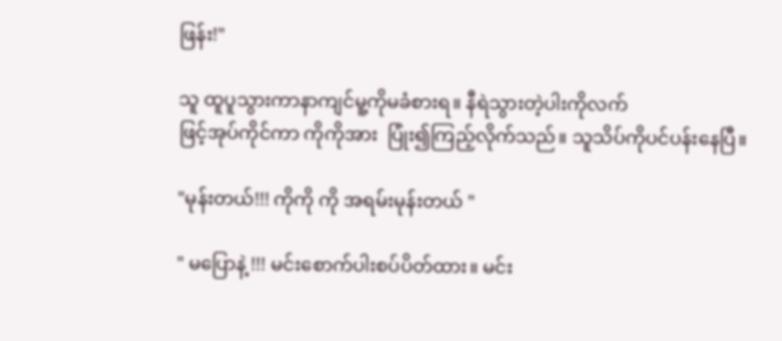ဖြန်း!"

သူ ထူပူသွားကာနာကျင်မူ့ကိုမခံစားရ။ နီရဲသွားတဲ့ပါးကိုလက်
ဖြင့်အုပ်ကိုင်ကာ ကိုကိုအား  ပြုံး၍ကြည့်လိုက်သည်။ သူသိပ်ကိုပင်ပန်းနေပြီ။

"မုန်းတယ်!!! ကိုကို ကို အရမ်းမုန်းတယ် "

" မပြောနဲ့ !!! မင်းစောက်ပါးစပ်ပိတ်ထား။ မင်း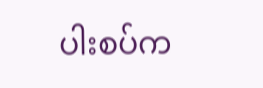ပါးစပ်က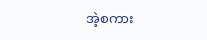အဲ့စကား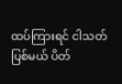ထပ်ကြားရင် ငါသတ်ပြစ်မယ် ပိတ်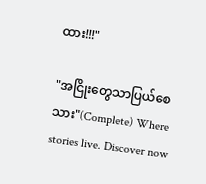ထား!!!"

"အငြိုးတွေသာပြယ်စေသား"(Complete) Where stories live. Discover now